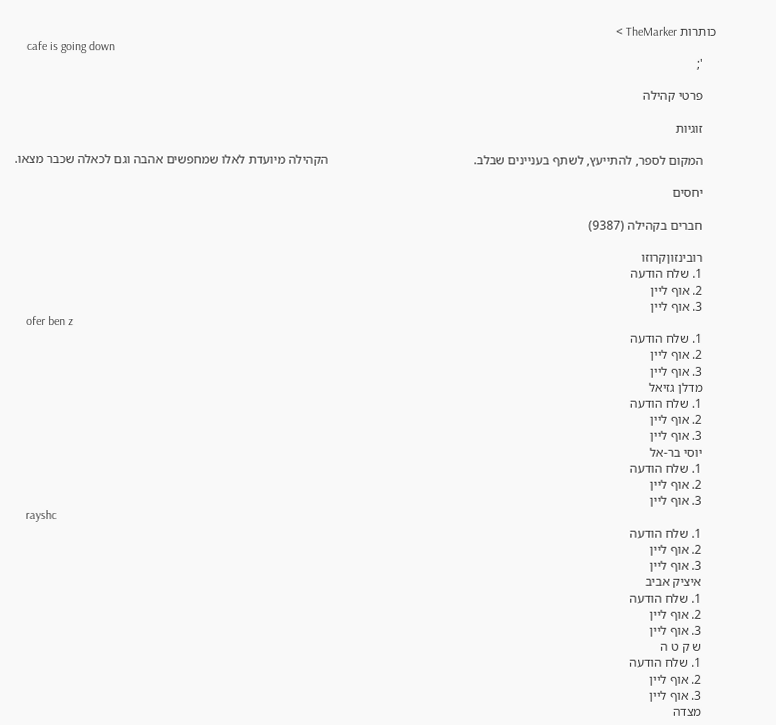כותרות TheMarker >
    cafe is going down
    ';

    פרטי קהילה

    זוגיות

    המקום לספר, להתייעץ, לשתף בעניינים שבלב.                                             הקהילה מיועדת לאלו שמחפשים אהבה וגם לכאלה שכבר מצאו.

    יחסים

    חברים בקהילה (9387)

    רובינזוןקרוזו
    1. שלח הודעה
    2. אוף ליין
    3. אוף ליין
    ofer ben z
    1. שלח הודעה
    2. אוף ליין
    3. אוף ליין
    מדלן גזיאל
    1. שלח הודעה
    2. אוף ליין
    3. אוף ליין
    יוסי בר-אל
    1. שלח הודעה
    2. אוף ליין
    3. אוף ליין
    rayshc
    1. שלח הודעה
    2. אוף ליין
    3. אוף ליין
    איציק אביב
    1. שלח הודעה
    2. אוף ליין
    3. אוף ליין
    ש ק ט ה
    1. שלח הודעה
    2. אוף ליין
    3. אוף ליין
    מצדה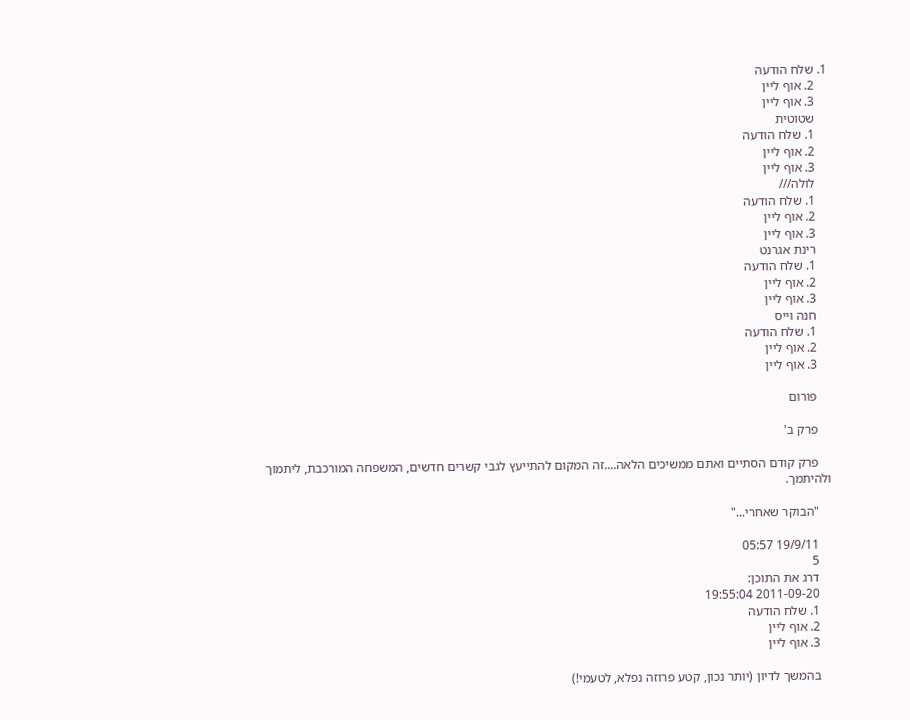1. שלח הודעה
    2. אוף ליין
    3. אוף ליין
    שטוטית
    1. שלח הודעה
    2. אוף ליין
    3. אוף ליין
    לולה///
    1. שלח הודעה
    2. אוף ליין
    3. אוף ליין
    רינת אגרנט
    1. שלח הודעה
    2. אוף ליין
    3. אוף ליין
    חנה וייס
    1. שלח הודעה
    2. אוף ליין
    3. אוף ליין

    פורום

    פרק ב'

    פרק קודם הסתיים ואתם ממשיכים הלאה....זה המקום להתייעץ לגבי קשרים חדשים, המשפחה המורכבת, ליתמוך ולהיתמך.

    "הבוקר שאחרי..."

    19/9/11 05:57
    5
    דרג את התוכן:
    2011-09-20 19:55:04
    1. שלח הודעה
    2. אוף ליין
    3. אוף ליין

    בהמשך לדיון (יותר נכון, קטע פרוזה נפלא, לטעמי!)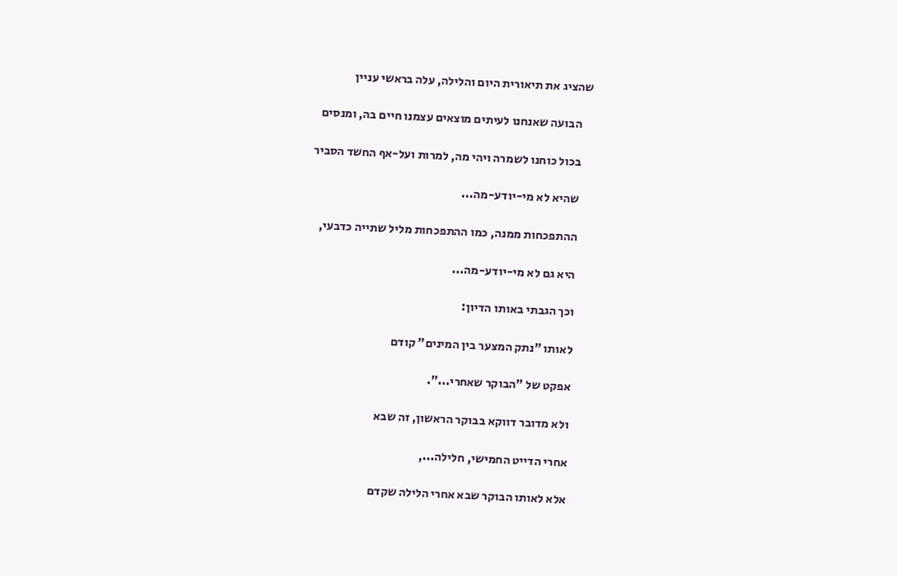שהציג את תיאורית היום והלילה, עלה בראשי עניין

    הבועה שאנחנו לעיתים מוצאים עצמנו חיים בה, ומנסים

    בכול כוחנו לשמרה ויהי מה, למרות ועל-אף החשד הסביר

    שהיא לא מי-יודע-מה...

    ההתפכחות ממנה, כמו ההתפכחות מליל שתייה כדבעי,

    היא גם לא מי-יודע-מה...

    וכך הגבתי באותו הדיון:

    לאותו "נתק המצער בין המינים" קודם

    אפקט של "הבוקר שאחרי...".

    ולא מדובר דווקא בבוקר הראשון, זה שבא

    אחרי הדייט החמישי, חלילה...,

    אלא לאותו הבוקר שבא אחרי הלילה שקדם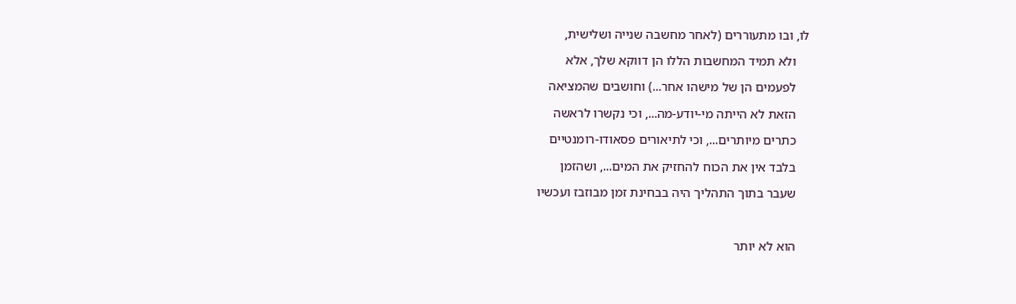לו, ובו מתעוררים (לאחר מחשבה שנייה ושלישית,

    ולא תמיד המחשבות הללו הן דווקא שלך, אלא

    לפעמים הן של מישהו אחר...) וחושבים שהמציאה

    הזאת לא הייתה מי-יודע-מה..., וכי נקשרו לראשה

    כתרים מיותרים..., וכי לתיאורים פסאודו-רומנטיים

    בלבד אין את הכוח להחזיק את המים..., ושהזמן

    שעבר בתוך התהליך היה בבחינת זמן מבוזבז ועכשיו



    הוא לא יותר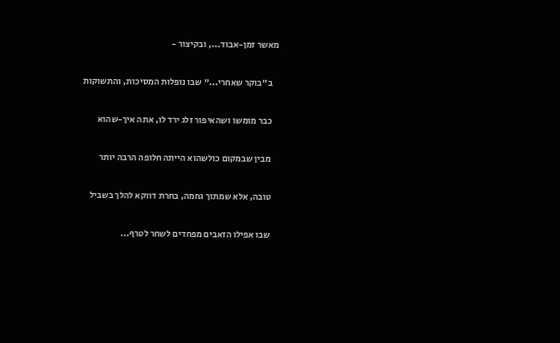מאשר זמן-אבוד..., ובקיצור -

    ב"בוקר שאחרי..." שבו נופלות המסיכות, והתשוקות

    כבר מומשו ושהאיפור זלג ירד לו, אתה איך-שהוא

    מבין שבמקום כולשהוא הייתה חלופה הרבה יותר

    טובה, אלא שמתוך גחמה, בחרת דווקא להלך בשביל

    שבו אפילו הזאבים מפחדים לשחר לטרף...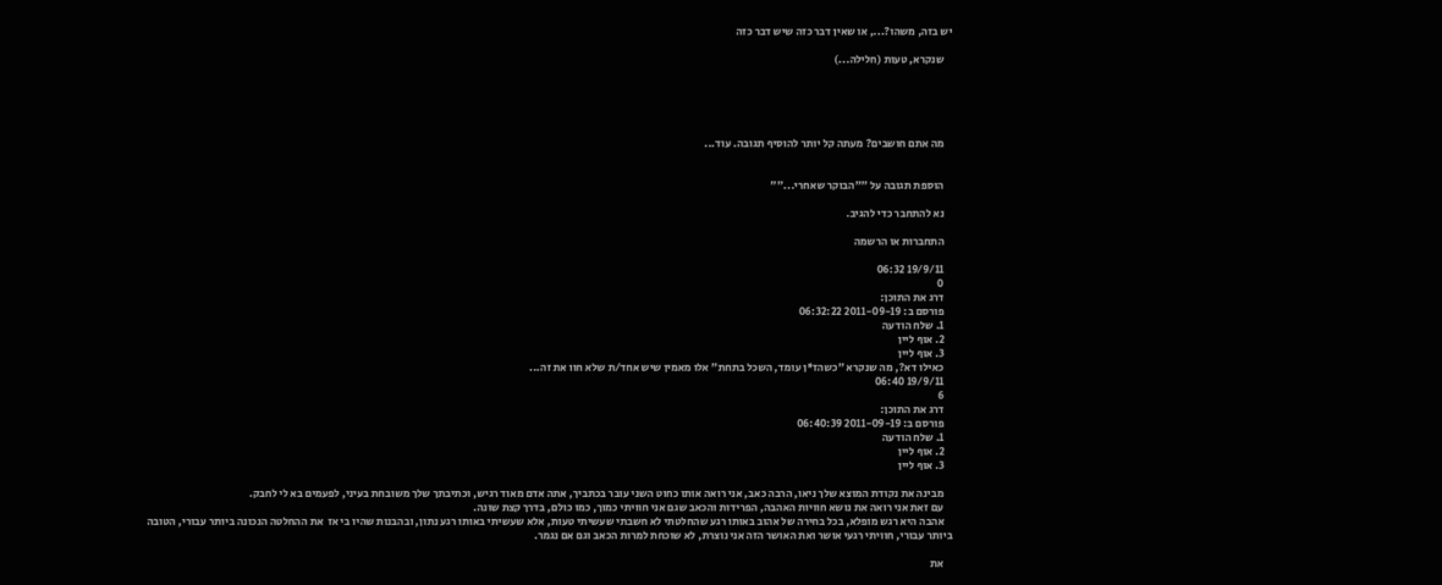יש בזה, משהו?..., או שאין דבר כזה שיש דבר כזה

    שנקרא, טעות (חלילה...)





    מה אתם חושבים? מעתה קל יותר להוסיף תגובה. עוד...


    הוספת תגובה על ""הבוקר שאחרי...""

    נא להתחבר כדי להגיב.

    התחברות או הרשמה

    19/9/11 06:32
    0
    דרג את התוכן:
    פורסם ב: 2011-09-19 06:32:22
    1. שלח הודעה
    2. אוף ליין
    3. אוף ליין
    כאילו דא?, מה שנקרא "כשהז*ן עומד, השכל בתחת" אלו מאמין שיש אחד/ת שלא חוו את זה...
    19/9/11 06:40
    6
    דרג את התוכן:
    פורסם ב: 2011-09-19 06:40:39
    1. שלח הודעה
    2. אוף ליין
    3. אוף ליין

    מבינה את נקודת המוצא שלך ניאו, הרבה כאב, אני רואה אותו כחוט השני עובר בכתביך, אתה אדם מאוד רגיש, וכתיבתך שלך משובחת בעיני, לפעמים בא לי לחבק.
    עם זאת אני רואה את נושא חוויות האהבה, הפרידות והכאב שגם אני חוויתי כמוך, כמו כולם, בדרך קצת שונה.
    אהבה היא רגש מופלא, בכל בחירה של אהוב באותו רגע שהחלטתי לא חשבתי שעשיתי טעות, אלא שעשיתי באותו רגע נתון, ובהבנות שהיו בי אז  את ההחלטה הנכונה ביותר עבורי, הטובה ביותר עבורי, חוויתי רגעי אושר ואת האושר הזה אני נוצרת, לא שוכחת למרות הכאב וגם אם נגמר.

    את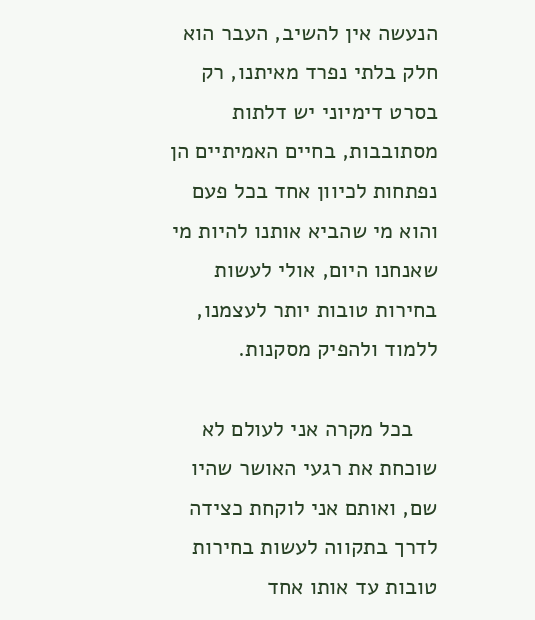הנעשה אין להשיב, העבר הוא חלק בלתי נפרד מאיתנו, רק בסרט דימיוני יש דלתות מסתובבות, בחיים האמיתיים הן נפתחות לכיוון אחד בכל פעם והוא מי שהביא אותנו להיות מי שאנחנו היום, אולי לעשות בחירות טובות יותר לעצמנו, ללמוד ולהפיק מסקנות.

    בכל מקרה אני לעולם לא שוכחת את רגעי האושר שהיו שם, ואותם אני לוקחת כצידה לדרך בתקווה לעשות בחירות טובות עד אותו אחד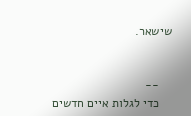שישאר.


    --
    כדי לגלות איים חדשים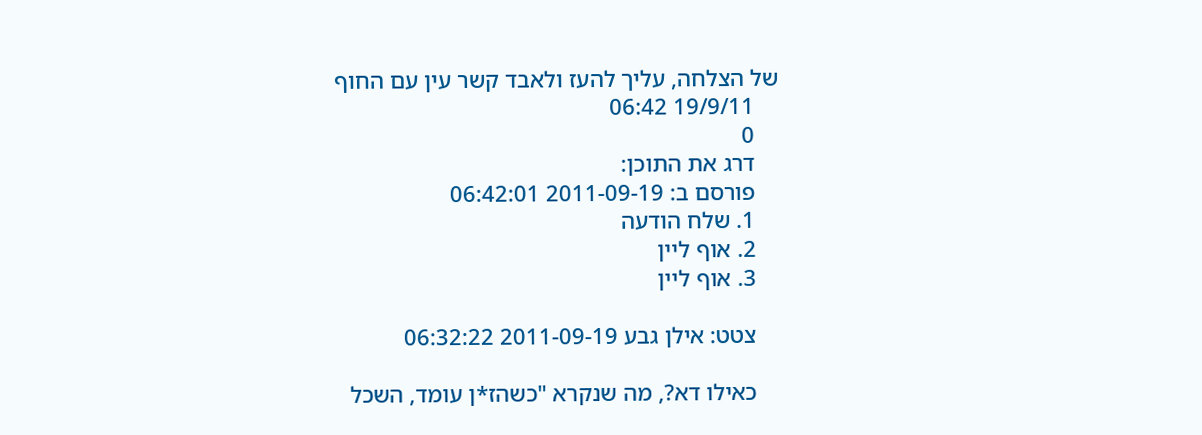של הצלחה, עליך להעז ולאבד קשר עין עם החוף
    19/9/11 06:42
    0
    דרג את התוכן:
    פורסם ב: 2011-09-19 06:42:01
    1. שלח הודעה
    2. אוף ליין
    3. אוף ליין

    צטט: אילן גבע 2011-09-19 06:32:22

    כאילו דא?, מה שנקרא "כשהז*ן עומד, השכל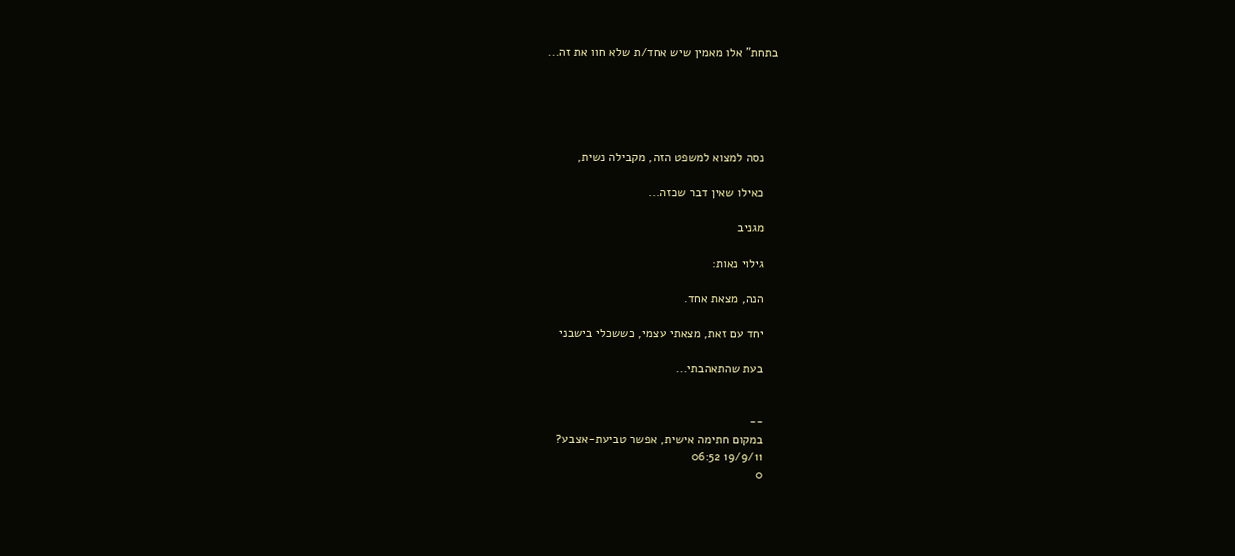בתחת" אלו מאמין שיש אחד/ת שלא חוו את זה...





    נסה למצוא למשפט הזה, מקבילה נשית,

    כאילו שאין דבר שכזה...

    מגניב

    גילוי נאות:

    הנה, מצאת אחד.

    יחד עם זאת, מצאתי עצמי, כששכלי בישבני

    בעת שהתאהבתי...


    --
    במקום חתימה אישית, אפשר טביעת-אצבע?
    19/9/11 06:52
    0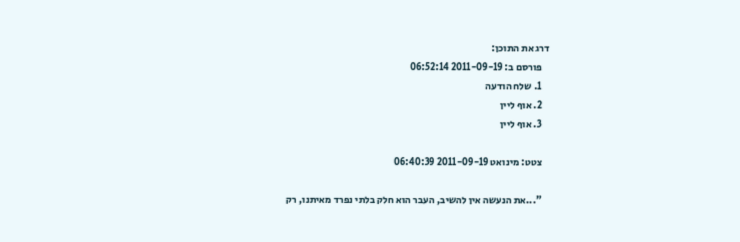דרג את התוכן:
    פורסם ב: 2011-09-19 06:52:14
    1. שלח הודעה
    2. אוף ליין
    3. אוף ליין

    צטט: מינואט 2011-09-19 06:40:39

    "...את הנעשה אין להשיב, העבר הוא חלק בלתי נפרד מאיתנו, רק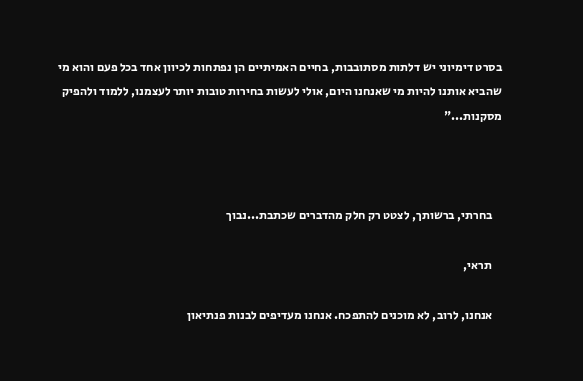בסרט דימיוני יש דלתות מסתובבות, בחיים האמיתיים הן נפתחות לכיוון אחד בכל פעם והוא מי שהביא אותנו להיות מי שאנחנו היום, אולי לעשות בחירות טובות יותר לעצמנו, ללמוד ולהפיק מסקנות..."



    בחרתי, ברשותך, לצטט רק חלק מהדברים שכתבת...נבוך

    תראי,

    אנחנו, לרוב, לא מוכנים להתפכח. אנחנו מעדיפים לבנות פנתיאון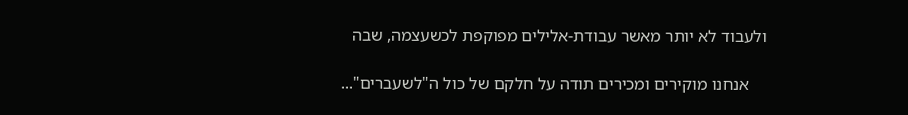ולעבוד לא יותר מאשר עבודת-אלילים מפוקפת לכשעצמה, שבה

    אנחנו מוקירים ומכירים תודה על חלקם של כול ה"לשעברים"...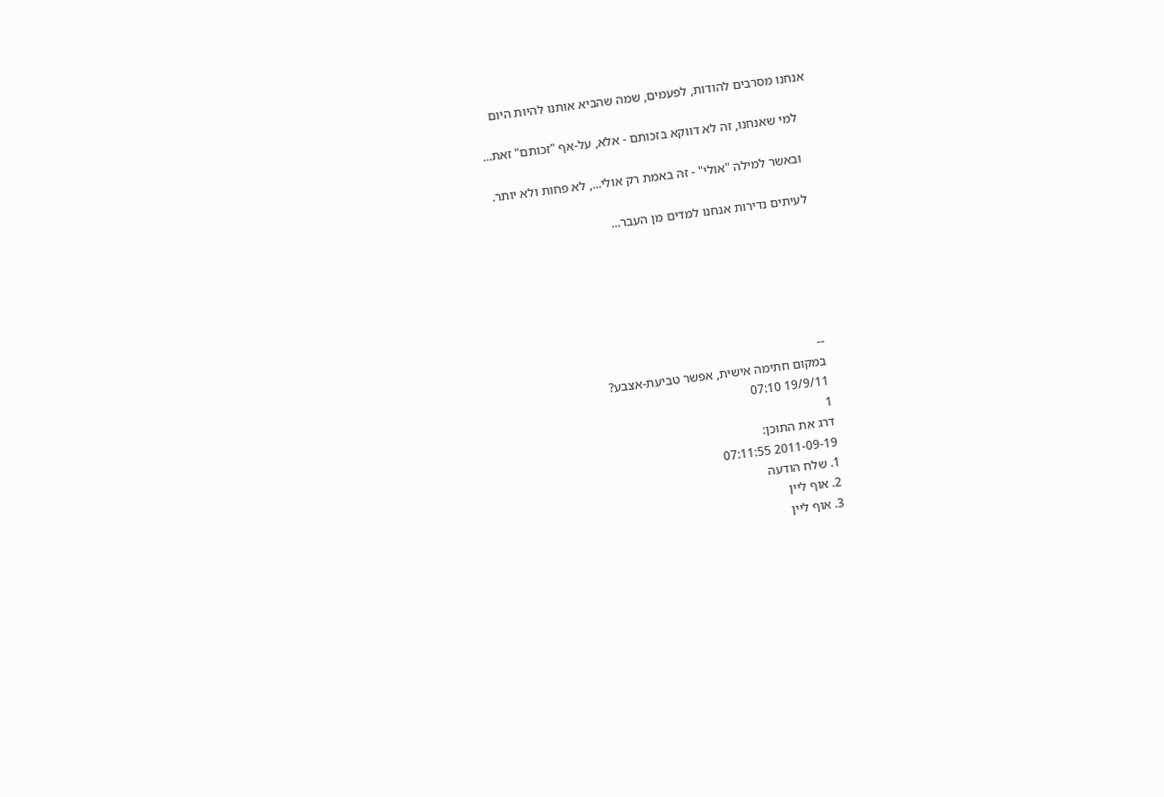אנחנו מסרבים להודות, לפעמים, שמה שהביא אותנו להיות היום

    למי שאנחנו, זה לא דווקא בזכותם - אלא, על-אף "זכותם" זאת...

    ובאשר למילה "אולי" - זה באמת רק אולי..., לא פחות ולא יותר.

    לעיתים נדירות אנחנו למדים מן העבר...






    --
    במקום חתימה אישית, אפשר טביעת-אצבע?
    19/9/11 07:10
    1
    דרג את התוכן:
    2011-09-19 07:11:55
    1. שלח הודעה
    2. אוף ליין
    3. אוף ליין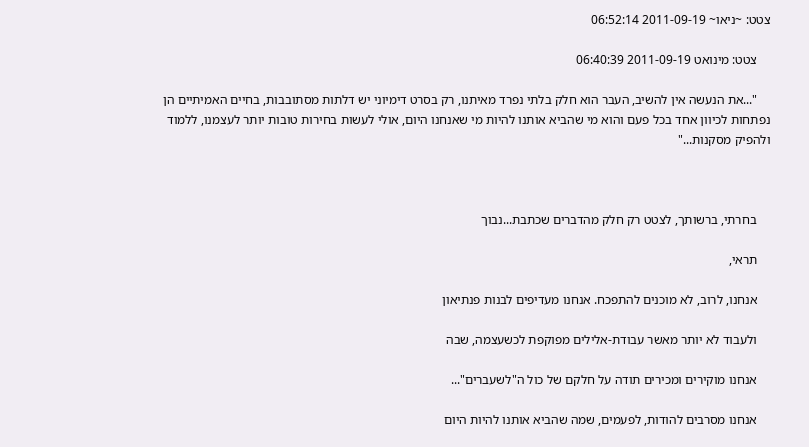צטט: ~ניאו~ 2011-09-19 06:52:14

    צטט: מינואט 2011-09-19 06:40:39

    "...את הנעשה אין להשיב, העבר הוא חלק בלתי נפרד מאיתנו, רק בסרט דימיוני יש דלתות מסתובבות, בחיים האמיתיים הן נפתחות לכיוון אחד בכל פעם והוא מי שהביא אותנו להיות מי שאנחנו היום, אולי לעשות בחירות טובות יותר לעצמנו, ללמוד ולהפיק מסקנות..."



    בחרתי, ברשותך, לצטט רק חלק מהדברים שכתבת...נבוך

    תראי,

    אנחנו, לרוב, לא מוכנים להתפכח. אנחנו מעדיפים לבנות פנתיאון

    ולעבוד לא יותר מאשר עבודת-אלילים מפוקפת לכשעצמה, שבה

    אנחנו מוקירים ומכירים תודה על חלקם של כול ה"לשעברים"...

    אנחנו מסרבים להודות, לפעמים, שמה שהביא אותנו להיות היום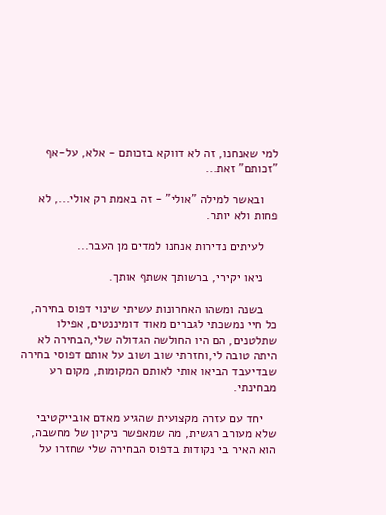למי שאנחנו, זה לא דווקא בזכותם - אלא, על-אף "זכותם" זאת...

    ובאשר למילה "אולי" - זה באמת רק אולי..., לא פחות ולא יותר.

    לעיתים נדירות אנחנו למדים מן העבר...

    ניאו יקירי, ברשותך אשתף אותך.

    בשנה ומשהו האחרונות עשיתי שינוי דפוס בחירה, כל חיי נמשכתי לגברים מאוד דומיננטים, אפילו שתלטנים, הם היו החולשה הגדולה שלי,הבחירה לא היתה טובה לי,וחזרתי שוב ושוב על אותם דפוסי בחירה שבדיעבד הביאו אותי לאותם המקומות, מקום רע מבחינתי.

    יחד עם עזרה מקצועית שהגיע מאדם אובייקטיבי שלא מעורב רגשית, מה שמאפשר ניקיון של מחשבה, הוא האיר בי נקודות בדפוס הבחירה שלי שחזרו על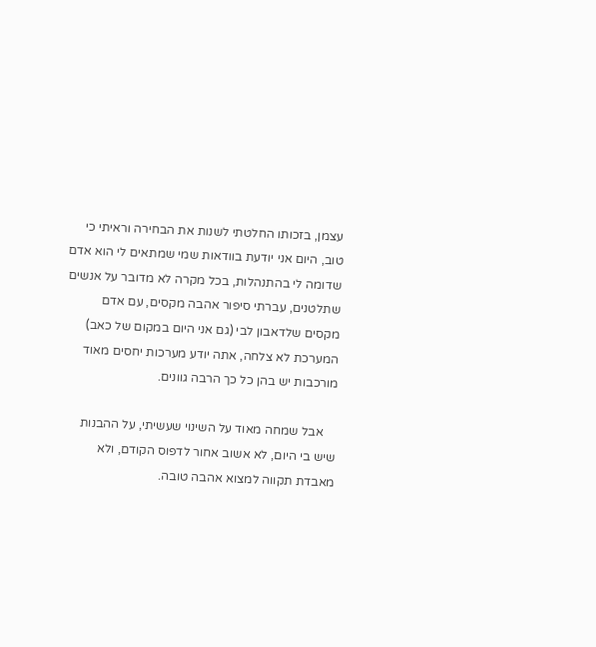עצמן, בזכותו החלטתי לשנות את הבחירה וראיתי כי טוב, היום אני יודעת בוודאות שמי שמתאים לי הוא אדם שדומה לי בהתנהלות, בכל מקרה לא מדובר על אנשים שתלטנים, עברתי סיפור אהבה מקסים, עם אדם מקסים שלדאבון לבי (גם אני היום במקום של כאב) המערכת לא צלחה, אתה יודע מערכות יחסים מאוד מורכבות יש בהן כל כך הרבה גוונים.

    אבל שמחה מאוד על השינוי שעשיתי, על ההבנות שיש בי היום, לא אשוב אחור לדפוס הקודם, ולא מאבדת תקווה למצוא אהבה טובה.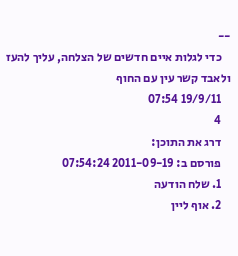--
    כדי לגלות איים חדשים של הצלחה, עליך להעז ולאבד קשר עין עם החוף
    19/9/11 07:54
    4
    דרג את התוכן:
    פורסם ב: 2011-09-19 07:54:24
    1. שלח הודעה
    2. אוף ליין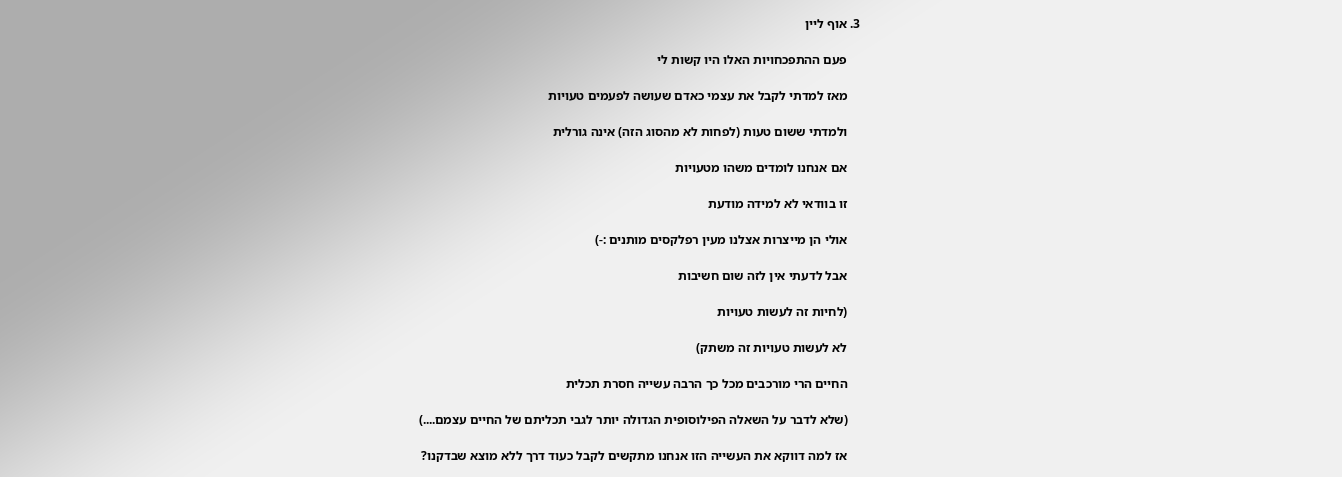3. אוף ליין

    פעם ההתפכחויות האלו היו קשות לי

    מאז למדתי לקבל את עצמי כאדם שעושה לפעמים טעויות

    ולמדתי ששום טעות (לפחות לא מהסוג הזה) אינה גורלית

    אם אנחנו לומדים משהו מטעויות

    זו בוודאי לא למידה מודעת

    אולי הן מייצרות אצלנו מעין רפלקסים מותנים :-)

    אבל לדעתי אין לזה שום חשיבות

    (לחיות זה לעשות טעויות

    לא לעשות טעויות זה משתק)

    החיים הרי מורכבים מכל כך הרבה עשייה חסרת תכלית

    (שלא לדבר על השאלה הפילוסופית הגדולה יותר לגבי תכליתם של החיים עצמם....)

    אז למה דווקא את העשייה הזו אנחנו מתקשים לקבל כעוד דרך ללא מוצא שבדקנו?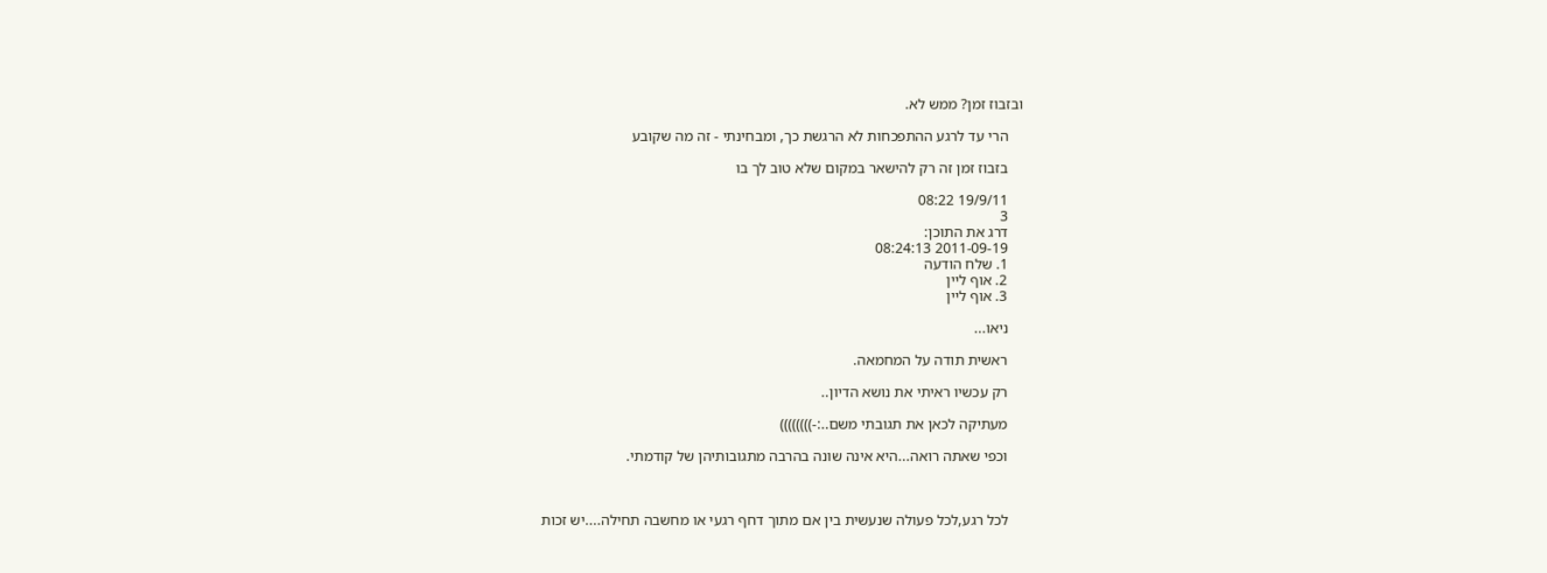ובזבוז זמן? ממש לא.

    הרי עד לרגע ההתפכחות לא הרגשת כך, ומבחינתי - זה מה שקובע

    בזבוז זמן זה רק להישאר במקום שלא טוב לך בו

    19/9/11 08:22
    3
    דרג את התוכן:
    2011-09-19 08:24:13
    1. שלח הודעה
    2. אוף ליין
    3. אוף ליין

    ניאו...

    ראשית תודה על המחמאה.

    רק עכשיו ראיתי את נושא הדיון..

    מעתיקה לכאן את תגובתי משם..:-))))))))

    וכפי שאתה רואה...היא אינה שונה בהרבה מתגובותיהן של קודמתי.



    לכל רגע,לכל פעולה שנעשית בין אם מתוך דחף רגעי או מחשבה תחילה....יש זכות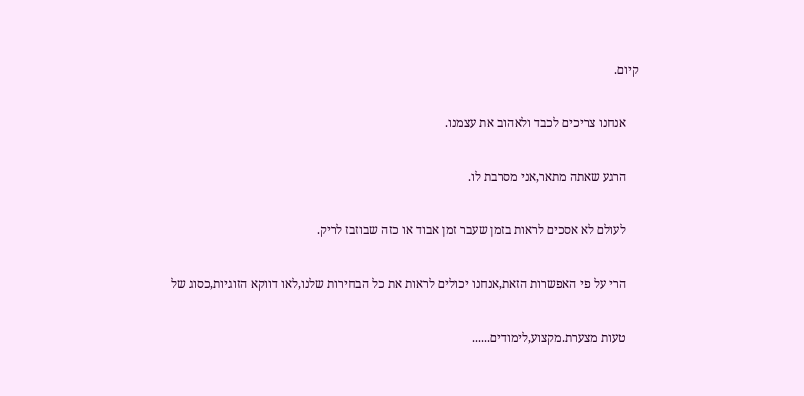קיום.

    אנחנו צריכים לכבד ולאהוב את עצמנו.

    הרגע שאתה מתאר,אני מסרבת לו.

    לעולם לא אסכים לראות בזמן שעבר זמן אבוד או כזה שבוזבז לריק.

    הרי על פי האפשרות הזאת,אנחנו יכולים לראות את כל הבחירות שלנו,לאו דווקא הזוגיות,כסוג של

    טעות מצערת.מקצוע,לימודים......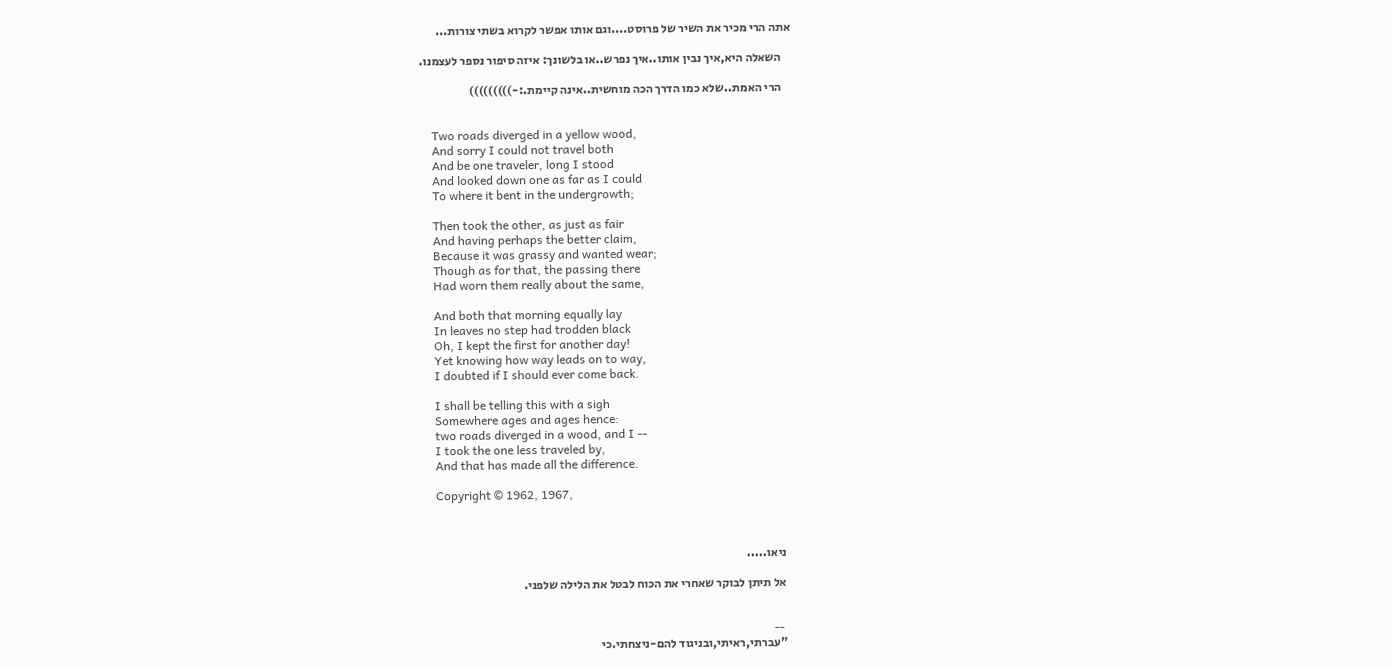אתה הרי מכיר את השיר של פרוסט....וגם אותו אפשר לקרוא בשתי צורות...

    השאלה היא,איך נבין אותו..איך נפרש..או בלשונך: איזה סיפור נספר לעצמנו.

    הרי האמת..שלא כמו הדרך הכה מוחשית..אינה קיימת.:-)))))))))


    Two roads diverged in a yellow wood,
    And sorry I could not travel both
    And be one traveler, long I stood
    And looked down one as far as I could
    To where it bent in the undergrowth;

    Then took the other, as just as fair
    And having perhaps the better claim,
    Because it was grassy and wanted wear;
    Though as for that, the passing there
    Had worn them really about the same,

    And both that morning equally lay
    In leaves no step had trodden black
    Oh, I kept the first for another day!
    Yet knowing how way leads on to way,
    I doubted if I should ever come back.

    I shall be telling this with a sigh
    Somewhere ages and ages hence:
    two roads diverged in a wood, and I --
    I took the one less traveled by,
    And that has made all the difference.

    Copyright © 1962, 1967,



    ניאו.....

    אל תיתן לבוקר שאחרי את הכוח לבטל את הלילה שלפני.


    --
    "עברתי,ראיתי,ובניגוד להם-ניצחתי.כי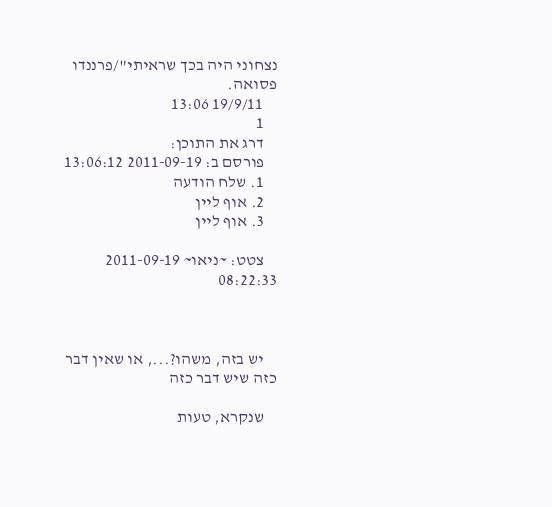נצחוני היה בכך שראיתי"/פרננדו פסואה.
    19/9/11 13:06
    1
    דרג את התוכן:
    פורסם ב: 2011-09-19 13:06:12
    1. שלח הודעה
    2. אוף ליין
    3. אוף ליין

    צטט: ~ניאו~ 2011-09-19 08:22:33



    יש בזה, משהו?..., או שאין דבר כזה שיש דבר כזה

    שנקרא, טעות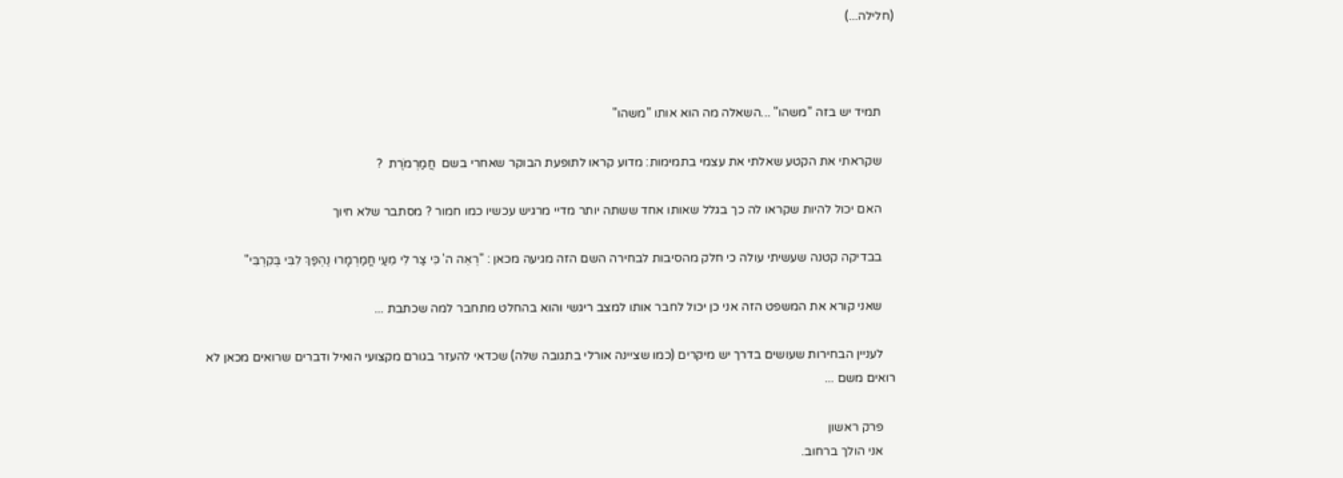(חלילה...)



    תמיד יש בזה "משהו" ...השאלה מה הוא אותו "משהו"

    שקראתי את הקטע שאלתי את עצמי בתמימות: מדוע קראו לתופעת הבוקר שאחרי בשם  חֲמַרְמֹרֶת  ?

    האם יכול להיות שקראו לה כך בגלל שאותו אחד ששתה יותר מדיי מרגיש עכשיו כמו חמור ? מסתבר שלא חיוך

    בבדיקה קטנה שעשיתי עולה כי חלק מהסיבות לבחירה השם הזה מגיעה מכאן : "רְאֵה ה' כִּי צַר לִי מֵעַי חֳמַרְמָרוּ נֶהְפַּךְ לִבִּי בְּקִרְבִּי"

    שאני קורא את המשפט הזה אני כן יכול לחבר אותו למצב ריגשי והוא בהחלט מתחבר למה שכתבת ...

    לעניין הבחירות שעושים בדרך יש מיקרים (כמו שציינה אורלי בתגובה שלה) שכדאי להעזר בגורם מקצועי הואיל ודברים שרואים מכאן לא רואים משם ...

    פרק ראשון
    אני הולך ברחוב.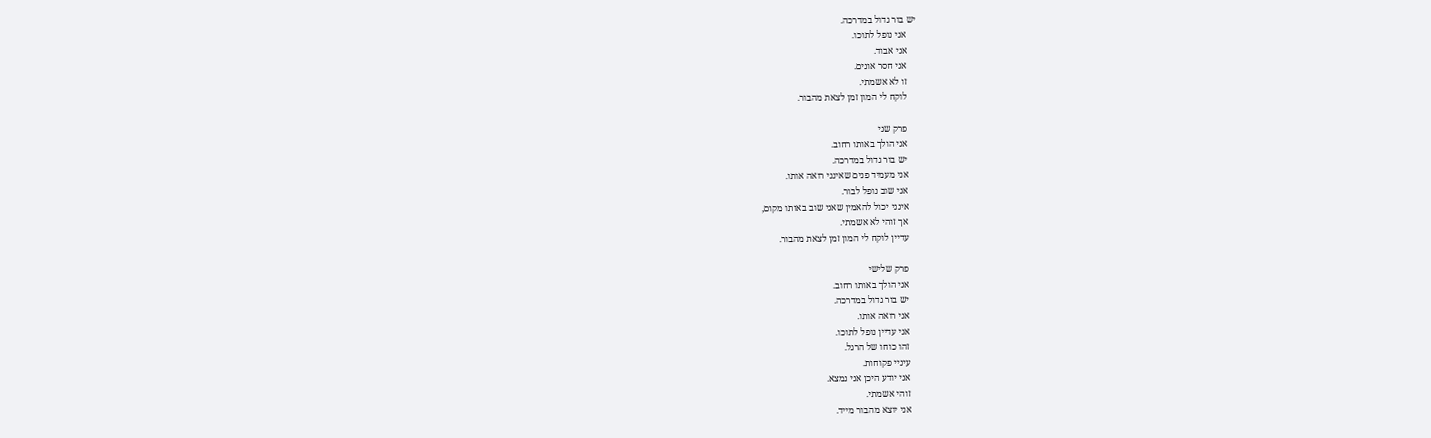יש בור גדול במדרכה.
    אני נופל לתוכו.
    אני אבוד.
    אני חסר אונים.
    זו לא אשמתי.
    לוקח לי המון זמן לצאת מהבור.

    פרק שני
    אני הולך באותו רחוב.
    יש בור גדול במדרכה.
    אני מעמיד פנים שאינני רואה אותו.
    אני שוב נופל לבור.
    אינני יכול להאמין שאני שוב באותו מקום,
    אך זוהי לא אשמתי.
    עדיין לוקח לי המון זמן לצאת מהבור.

    פרק שלישי
    אני הולך באותו רחוב.
    יש בור גדול במדרכה.
    אני רואה אותו.
    אני עדיין נופל לתוכו.
    זהו כוחו של הרגל.
    עיניי פקוחות.
    אני יודע היכן אני נמצא.
    זוהי אשמתי.
    אני יוצא מהבור מייד.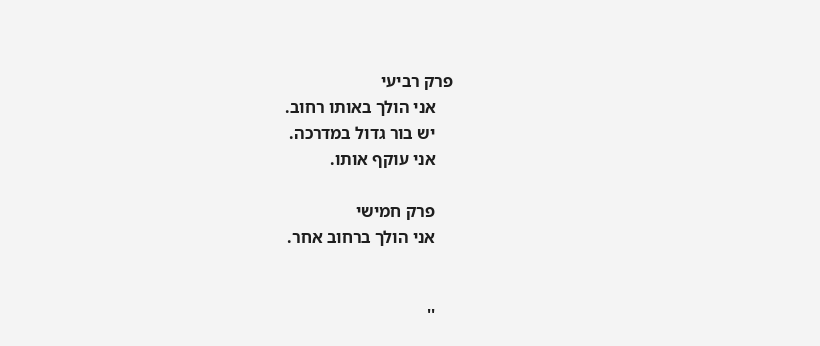פרק רביעי
    אני הולך באותו רחוב.
    יש בור גדול במדרכה.
    אני עוקף אותו.

    פרק חמישי
    אני הולך ברחוב אחר.


    ''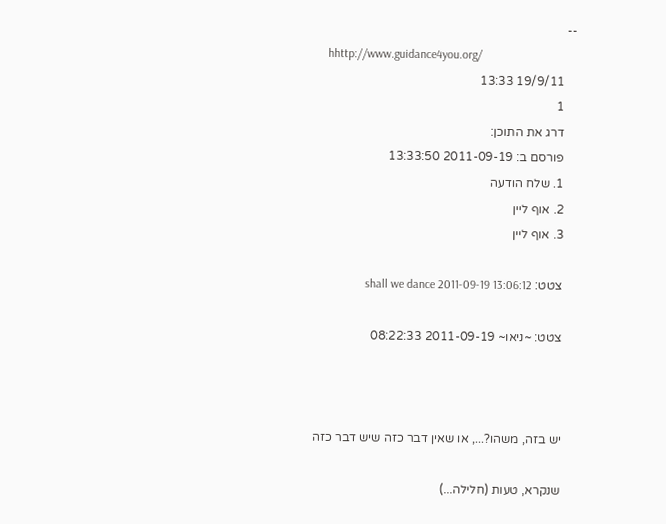--
    hhttp://www.guidance4you.org/
    19/9/11 13:33
    1
    דרג את התוכן:
    פורסם ב: 2011-09-19 13:33:50
    1. שלח הודעה
    2. אוף ליין
    3. אוף ליין

    צטט: shall we dance 2011-09-19 13:06:12

    צטט: ~ניאו~ 2011-09-19 08:22:33



    יש בזה, משהו?..., או שאין דבר כזה שיש דבר כזה

    שנקרא, טעות (חלילה...)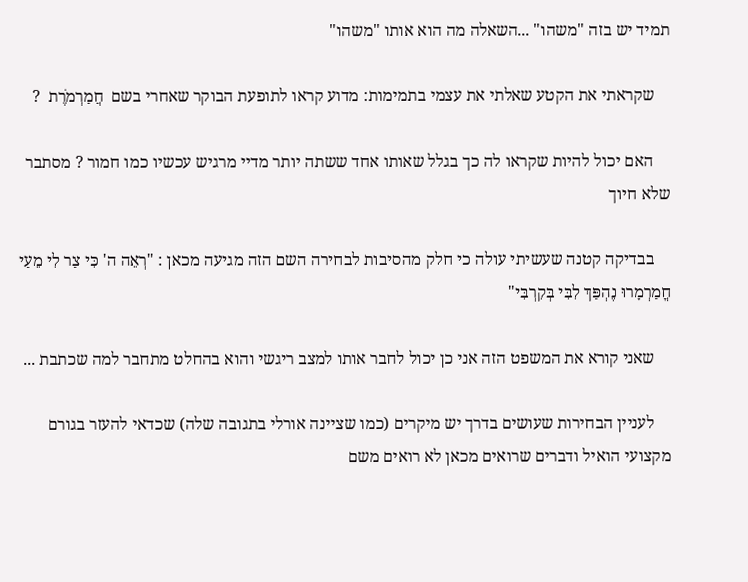תמיד יש בזה "משהו" ...השאלה מה הוא אותו "משהו"

    שקראתי את הקטע שאלתי את עצמי בתמימות: מדוע קראו לתופעת הבוקר שאחרי בשם  חֲמַרְמֹרֶת  ?

    האם יכול להיות שקראו לה כך בגלל שאותו אחד ששתה יותר מדיי מרגיש עכשיו כמו חמור ? מסתבר שלא חיוך

    בבדיקה קטנה שעשיתי עולה כי חלק מהסיבות לבחירה השם הזה מגיעה מכאן : "רְאֵה ה' כִּי צַר לִי מֵעַי חֳמַרְמָרוּ נֶהְפַּךְ לִבִּי בְּקִרְבִּי"

    שאני קורא את המשפט הזה אני כן יכול לחבר אותו למצב ריגשי והוא בהחלט מתחבר למה שכתבת ...

    לעניין הבחירות שעושים בדרך יש מיקרים (כמו שציינה אורלי בתגובה שלה) שכדאי להעזר בגורם מקצועי הואיל ודברים שרואים מכאן לא רואים משם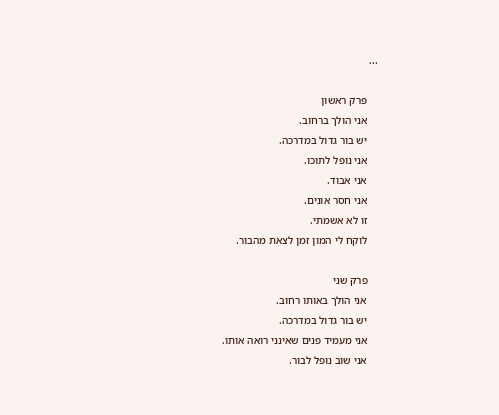...

    פרק ראשון
    אני הולך ברחוב.
    יש בור גדול במדרכה.
    אני נופל לתוכו.
    אני אבוד.
    אני חסר אונים.
    זו לא אשמתי.
    לוקח לי המון זמן לצאת מהבור.

    פרק שני
    אני הולך באותו רחוב.
    יש בור גדול במדרכה.
    אני מעמיד פנים שאינני רואה אותו.
    אני שוב נופל לבור.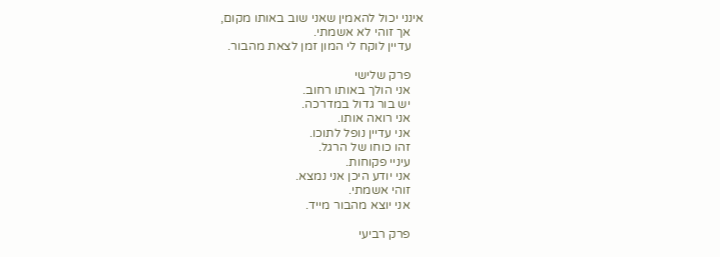אינני יכול להאמין שאני שוב באותו מקום,
    אך זוהי לא אשמתי.
    עדיין לוקח לי המון זמן לצאת מהבור.

    פרק שלישי
    אני הולך באותו רחוב.
    יש בור גדול במדרכה.
    אני רואה אותו.
    אני עדיין נופל לתוכו.
    זהו כוחו של הרגל.
    עיניי פקוחות.
    אני יודע היכן אני נמצא.
    זוהי אשמתי.
    אני יוצא מהבור מייד.

    פרק רביעי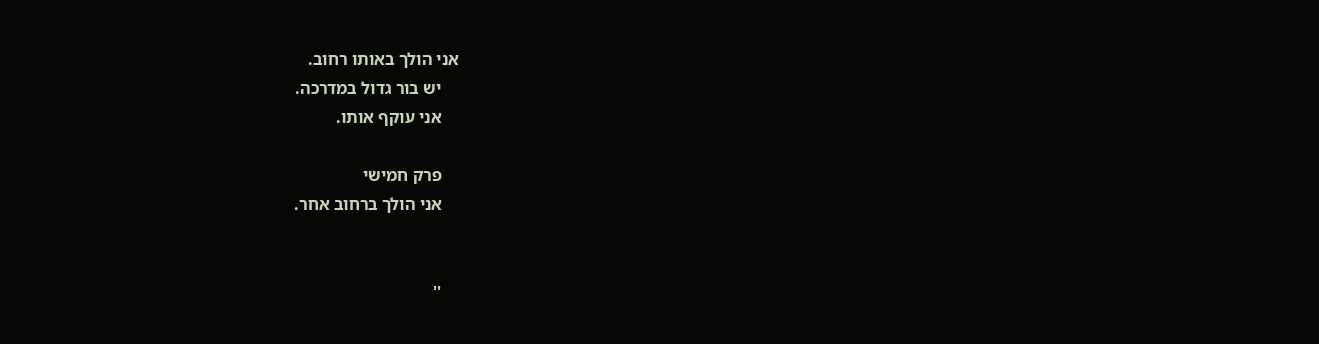אני הולך באותו רחוב.
    יש בור גדול במדרכה.
    אני עוקף אותו.

    פרק חמישי
    אני הולך ברחוב אחר.


    ''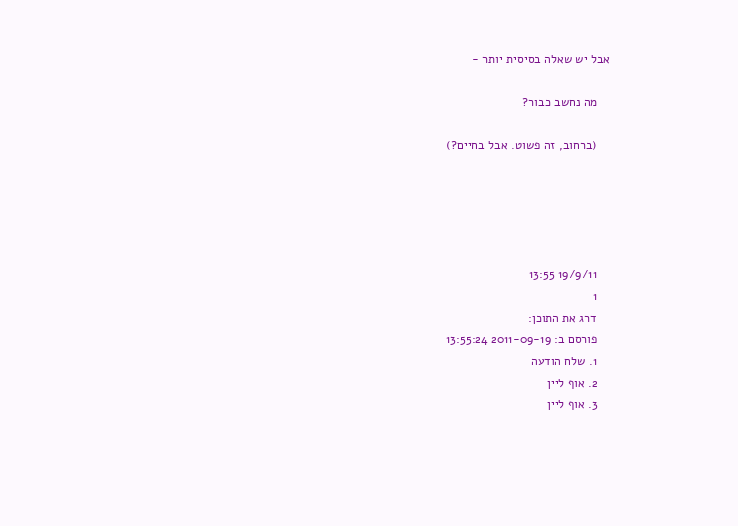אבל יש שאלה בסיסית יותר -

    מה נחשב כבור?

    (ברחוב, זה פשוט. אבל בחיים?)





    19/9/11 13:55
    1
    דרג את התוכן:
    פורסם ב: 2011-09-19 13:55:24
    1. שלח הודעה
    2. אוף ליין
    3. אוף ליין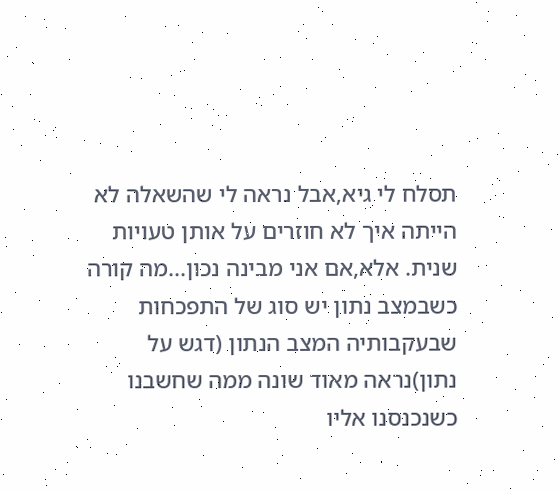תסלח לי גיא,אבל נראה לי שהשאלה לא הייתה איך לא חוזרים על אותן טעויות שנית. אלא,אם אני מבינה נכון...מה קורה כשבמצב נתון יש סוג של התפכחות שבעקבותיה המצב הנתון (דגש על נתון)נראה מאוד שונה ממה שחשבנו כשנכנסנו אליו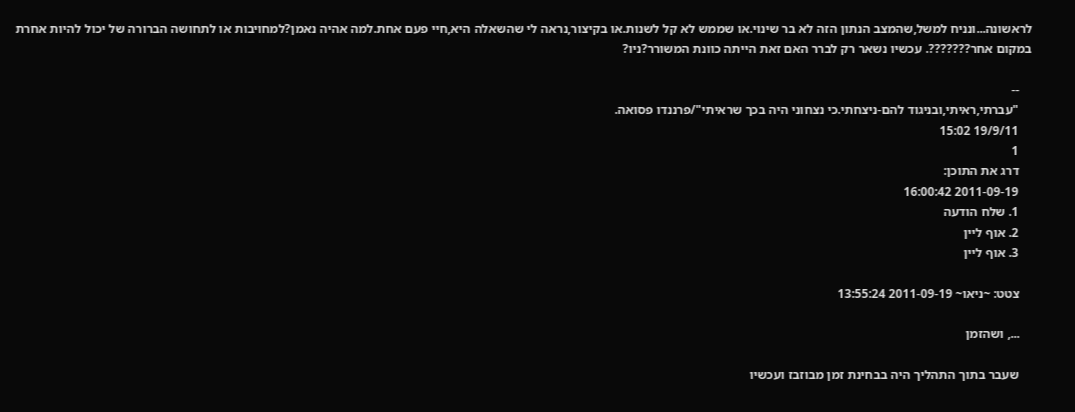לראשונה...ונניח למשל,שהמצב הנתון הזה לא בר שינוי.או שממש לא קל לשנות.או בקיצור,נראה לי שהשאלה היא,חיי פעם אחת.למה אהיה נאמן?למחויבות או לתחושה הברורה של יכול להיות אחרת במקום אחר???????. עכשיו נשאר רק לברר האם זאת הייתה כוונת המשורר?ניו?

    --
    "עברתי,ראיתי,ובניגוד להם-ניצחתי.כי נצחוני היה בכך שראיתי"/פרננדו פסואה.
    19/9/11 15:02
    1
    דרג את התוכן:
    2011-09-19 16:00:42
    1. שלח הודעה
    2. אוף ליין
    3. אוף ליין

    צטט: ~ניאו~ 2011-09-19 13:55:24

    ..., ושהזמן

    שעבר בתוך התהליך היה בבחינת זמן מבוזבז ועכשיו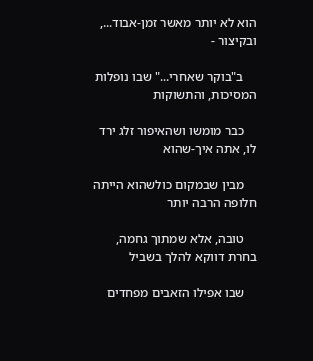הוא לא יותר מאשר זמן-אבוד..., ובקיצור -

    ב"בוקר שאחרי..." שבו נופלות המסיכות, והתשוקות

    כבר מומשו ושהאיפור זלג ירד לו, אתה איך-שהוא

    מבין שבמקום כולשהוא הייתה חלופה הרבה יותר

    טובה, אלא שמתוך גחמה, בחרת דווקא להלך בשביל

    שבו אפילו הזאבים מפחדים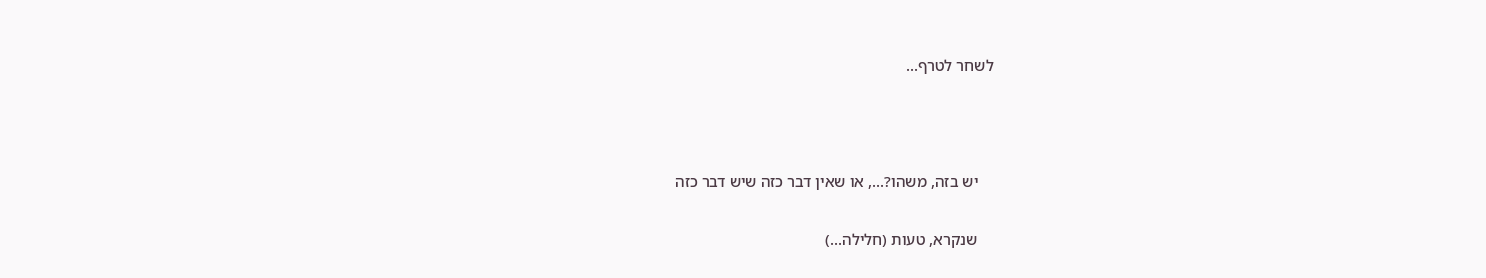לשחר לטרף...



    יש בזה, משהו?..., או שאין דבר כזה שיש דבר כזה

    שנקרא, טעות (חלילה...)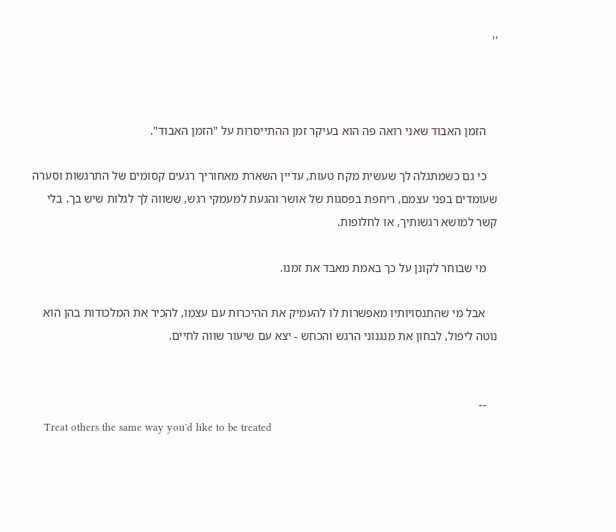''



    הזמן האבוד שאני רואה פה הוא בעיקר זמן ההתייסרות על "הזמן האבוד".

    כי גם כשמתגלה לך שעשית מקח טעות, עדיין השארת מאחוריך רגעים קסומים של התרגשות וסערה שעומדים בפני עצמם, ריחפת בפסגות של אושר והגעת למעמקי רגש, ששווה לך לגלות שיש בך. בלי קשר למושא רגשותיך, או לחלופות.

    מי שבוחר לקונן על כך באמת מאבד את זמנו.

    אבל מי שהתנסויותיו מאפשרות לו להעמיק את ההיכרות עם עצמו, להכיר את המלכודות בהן הוא נוטה ליפול, לבחון את מנגנוני הרגש והכחש - יצא עם שיעור שווה לחיים.


    --
    Treat others the same way you'd like to be treated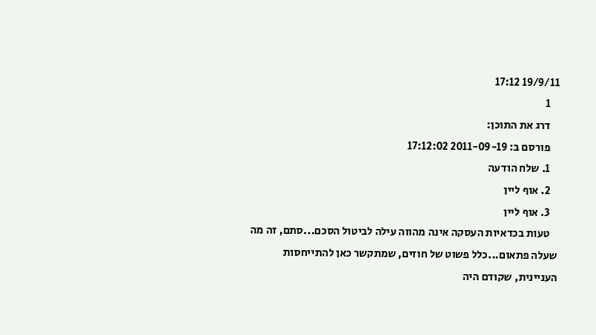19/9/11 17:12
    1
    דרג את התוכן:
    פורסם ב: 2011-09-19 17:12:02
    1. שלח הודעה
    2. אוף ליין
    3. אוף ליין
    טעות בכדאיות העסקה אינה מהווה עילה לביטול הסכם...סתם, זה מה שעלה פתאום...כלל פשוט של חוזים, שמתקשר כאן להתייחסות העניינית, שקודם היה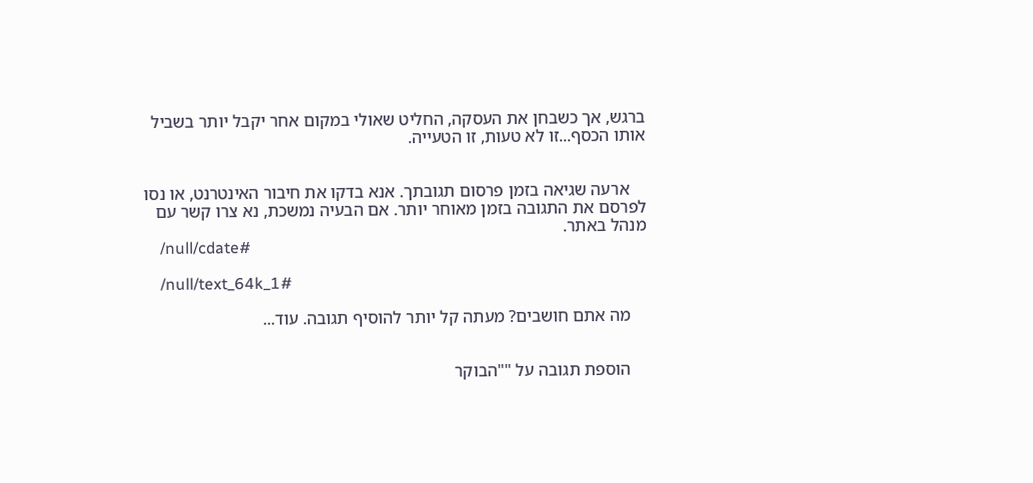ברגש, אך כשבחן את העסקה, החליט שאולי במקום אחר יקבל יותר בשביל אותו הכסף...זו לא טעות, זו הטעייה.


    ארעה שגיאה בזמן פרסום תגובתך. אנא בדקו את חיבור האינטרנט, או נסו לפרסם את התגובה בזמן מאוחר יותר. אם הבעיה נמשכת, נא צרו קשר עם מנהל באתר.
    /null/cdate#

    /null/text_64k_1#

    מה אתם חושבים? מעתה קל יותר להוסיף תגובה. עוד...


    הוספת תגובה על ""הבוקר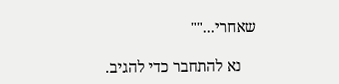שאחרי...""

    נא להתחבר כדי להגיב.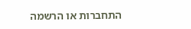התחברות או הרשמה